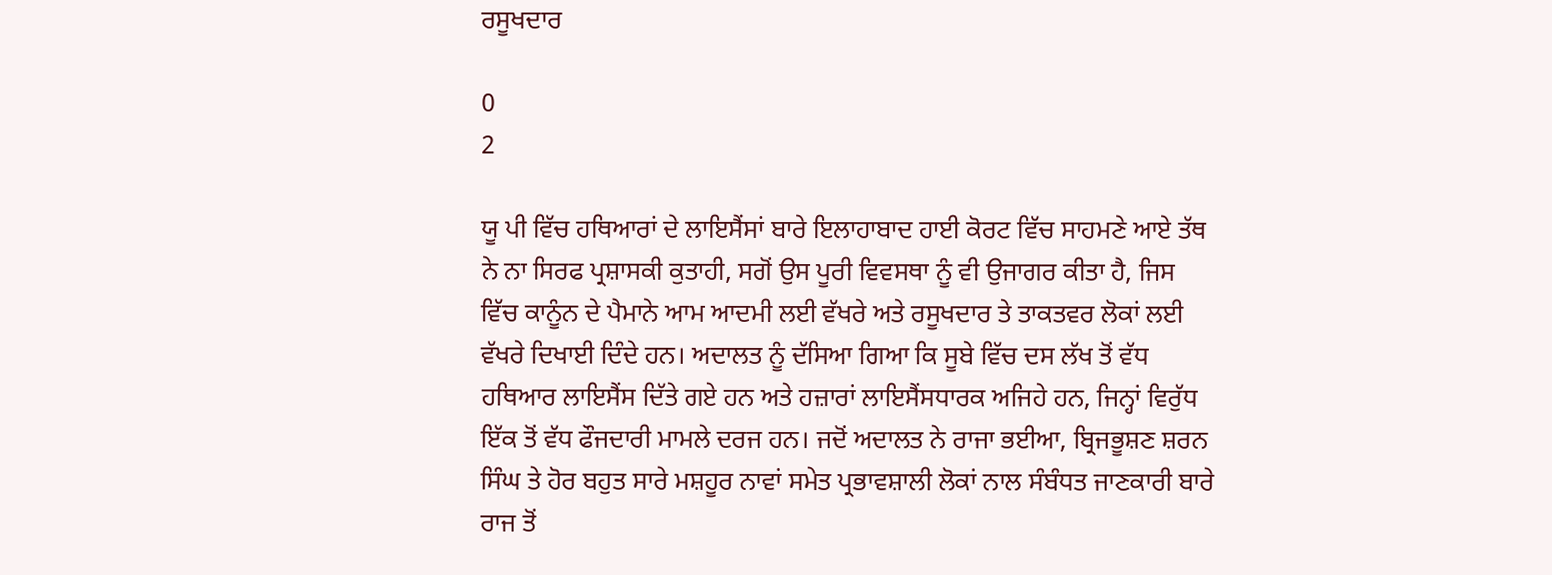ਰਸੂਖਦਾਰ

0
2

ਯੂ ਪੀ ਵਿੱਚ ਹਥਿਆਰਾਂ ਦੇ ਲਾਇਸੈਂਸਾਂ ਬਾਰੇ ਇਲਾਹਾਬਾਦ ਹਾਈ ਕੋਰਟ ਵਿੱਚ ਸਾਹਮਣੇ ਆਏ ਤੱਥ ਨੇ ਨਾ ਸਿਰਫ ਪ੍ਰਸ਼ਾਸਕੀ ਕੁਤਾਹੀ, ਸਗੋਂ ਉਸ ਪੂਰੀ ਵਿਵਸਥਾ ਨੂੰ ਵੀ ਉਜਾਗਰ ਕੀਤਾ ਹੈ, ਜਿਸ ਵਿੱਚ ਕਾਨੂੰਨ ਦੇ ਪੈਮਾਨੇ ਆਮ ਆਦਮੀ ਲਈ ਵੱਖਰੇ ਅਤੇ ਰਸੂਖਦਾਰ ਤੇ ਤਾਕਤਵਰ ਲੋਕਾਂ ਲਈ ਵੱਖਰੇ ਦਿਖਾਈ ਦਿੰਦੇ ਹਨ। ਅਦਾਲਤ ਨੂੰ ਦੱਸਿਆ ਗਿਆ ਕਿ ਸੂਬੇ ਵਿੱਚ ਦਸ ਲੱਖ ਤੋਂ ਵੱਧ ਹਥਿਆਰ ਲਾਇਸੈਂਸ ਦਿੱਤੇ ਗਏ ਹਨ ਅਤੇ ਹਜ਼ਾਰਾਂ ਲਾਇਸੈਂਸਧਾਰਕ ਅਜਿਹੇ ਹਨ, ਜਿਨ੍ਹਾਂ ਵਿਰੁੱਧ ਇੱਕ ਤੋਂ ਵੱਧ ਫੌਜਦਾਰੀ ਮਾਮਲੇ ਦਰਜ ਹਨ। ਜਦੋਂ ਅਦਾਲਤ ਨੇ ਰਾਜਾ ਭਈਆ, ਬ੍ਰਿਜਭੂਸ਼ਣ ਸ਼ਰਨ ਸਿੰਘ ਤੇ ਹੋਰ ਬਹੁਤ ਸਾਰੇ ਮਸ਼ਹੂਰ ਨਾਵਾਂ ਸਮੇਤ ਪ੍ਰਭਾਵਸ਼ਾਲੀ ਲੋਕਾਂ ਨਾਲ ਸੰਬੰਧਤ ਜਾਣਕਾਰੀ ਬਾਰੇ ਰਾਜ ਤੋਂ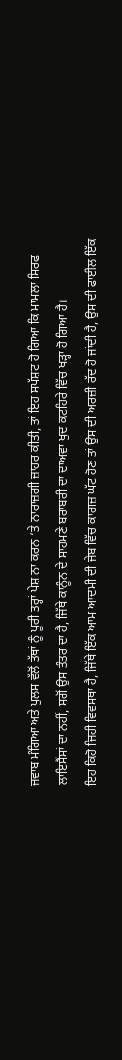ਜਵਾਬ ਮੰਗਿਆ ਅਤੇ ਪੁਲਸ ਵੱਲੋਂ ਤੱਥਾਂ ਨੂੰ ਪੂਰੀ ਤਰ੍ਹਾਂ ਪੇਸ਼ ਨਾ ਕਰਨ ‘ਤੇ ਨਾਰਾਜ਼ਗੀ ਜ਼ਾਹਰ ਕੀਤੀ, ਤਾਂ ਇਹ ਸਪੱਸ਼ਟ ਹੋ ਗਿਆ ਕਿ ਮਾਮਲਾ ਸਿਰਫ ਲਾਇਸੈਂਸਾਂ ਦਾ ਨਹੀਂ, ਸਗੋਂ ਉਸ ਤੰਤਰ ਦਾ ਹੈ, ਜਿੱਥੇ ਕਾਨੂੰਨ ਦੇ ਸਾਹਮਣੇ ਬਰਾਬਰੀ ਦਾ ਦਾਅਵਾ ਖੁਦ ਕਟਹਿਰੇ ਵਿੱਚ ਖੜ੍ਹਾ ਹੋ ਗਿਆ ਹੈ।
ਇਹ ਕਿਹੋ ਜਿਹੀ ਵਿਵਸਥਾ ਹੈ, ਜਿੱਥੇ ਇੱਕ ਆਮ ਆਦਮੀ ਦੀ ਜੇਬ ਵਿੱਚ ਕਾਗਜ਼ ਘੱਟ ਹੋਣ ਤਾਂ ਉਸ ਦੀ ਅਰਜ਼ੀ ਰੱਦ ਹੋ ਜਾਂਦੀ ਹੈ, ਉਸ ਦੀ ਫਾਈਲ ਇੱਕ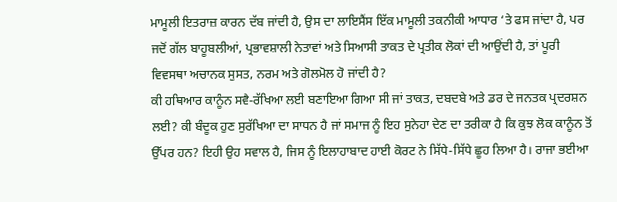ਮਾਮੂਲੀ ਇਤਰਾਜ਼ ਕਾਰਨ ਦੱਬ ਜਾਂਦੀ ਹੈ, ਉਸ ਦਾ ਲਾਇਸੈਂਸ ਇੱਕ ਮਾਮੂਲੀ ਤਕਨੀਕੀ ਆਧਾਰ ‘ਤੇ ਫਸ ਜਾਂਦਾ ਹੈ, ਪਰ ਜਦੋਂ ਗੱਲ ਬਾਹੂਬਲੀਆਂ, ਪ੍ਰਭਾਵਸ਼ਾਲੀ ਨੇਤਾਵਾਂ ਅਤੇ ਸਿਆਸੀ ਤਾਕਤ ਦੇ ਪ੍ਰਤੀਕ ਲੋਕਾਂ ਦੀ ਆਉਂਦੀ ਹੈ, ਤਾਂ ਪੂਰੀ ਵਿਵਸਥਾ ਅਚਾਨਕ ਸੁਸਤ, ਨਰਮ ਅਤੇ ਗੋਲਮੋਲ ਹੋ ਜਾਂਦੀ ਹੈ?
ਕੀ ਹਥਿਆਰ ਕਾਨੂੰਨ ਸਵੈ-ਰੱਖਿਆ ਲਈ ਬਣਾਇਆ ਗਿਆ ਸੀ ਜਾਂ ਤਾਕਤ, ਦਬਦਬੇ ਅਤੇ ਡਰ ਦੇ ਜਨਤਕ ਪ੍ਰਦਰਸ਼ਨ ਲਈ? ਕੀ ਬੰਦੂਕ ਹੁਣ ਸੁਰੱਖਿਆ ਦਾ ਸਾਧਨ ਹੈ ਜਾਂ ਸਮਾਜ ਨੂੰ ਇਹ ਸੁਨੇਹਾ ਦੇਣ ਦਾ ਤਰੀਕਾ ਹੈ ਕਿ ਕੁਝ ਲੋਕ ਕਾਨੂੰਨ ਤੋਂ ਉੱਪਰ ਹਨ? ਇਹੀ ਉਹ ਸਵਾਲ ਹੈ, ਜਿਸ ਨੂੰ ਇਲਾਹਾਬਾਦ ਹਾਈ ਕੋਰਟ ਨੇ ਸਿੱਧੇ-ਸਿੱਧੇ ਛੂਹ ਲਿਆ ਹੈ। ਰਾਜਾ ਭਈਆ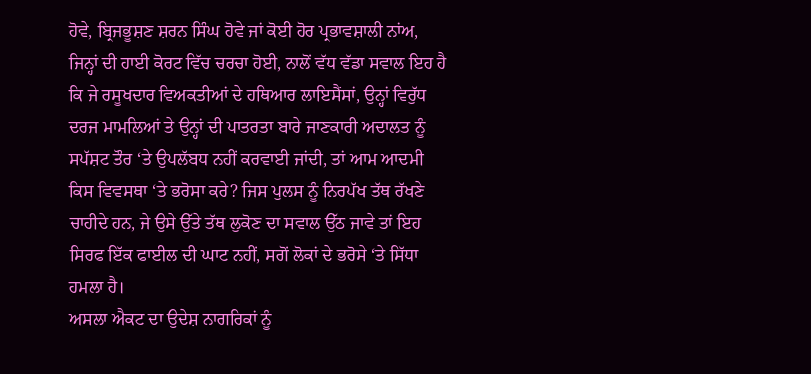ਹੋਵੇ, ਬ੍ਰਿਜਭੂਸ਼ਣ ਸ਼ਰਨ ਸਿੰਘ ਹੋਵੇ ਜਾਂ ਕੋਈ ਹੋਰ ਪ੍ਰਭਾਵਸ਼ਾਲੀ ਨਾਂਅ, ਜਿਨ੍ਹਾਂ ਦੀ ਹਾਈ ਕੋਰਟ ਵਿੱਚ ਚਰਚਾ ਹੋਈ, ਨਾਲੋਂ ਵੱਧ ਵੱਡਾ ਸਵਾਲ ਇਹ ਹੈ ਕਿ ਜੇ ਰਸੂਖਦਾਰ ਵਿਅਕਤੀਆਂ ਦੇ ਹਥਿਆਰ ਲਾਇਸੈਂਸਾਂ, ਉਨ੍ਹਾਂ ਵਿਰੁੱਧ ਦਰਜ ਮਾਮਲਿਆਂ ਤੇ ਉਨ੍ਹਾਂ ਦੀ ਪਾਤਰਤਾ ਬਾਰੇ ਜਾਣਕਾਰੀ ਅਦਾਲਤ ਨੂੰ ਸਪੱਸ਼ਟ ਤੌਰ ‘ਤੇ ਉਪਲੱਬਧ ਨਹੀਂ ਕਰਵਾਈ ਜਾਂਦੀ, ਤਾਂ ਆਮ ਆਦਮੀ ਕਿਸ ਵਿਵਸਥਾ ‘ਤੇ ਭਰੋਸਾ ਕਰੇ? ਜਿਸ ਪੁਲਸ ਨੂੰ ਨਿਰਪੱਖ ਤੱਥ ਰੱਖਣੇ ਚਾਹੀਦੇ ਹਨ, ਜੇ ਉਸੇ ਉੱਤੇ ਤੱਥ ਲੁਕੋਣ ਦਾ ਸਵਾਲ ਉੱਠ ਜਾਵੇ ਤਾਂ ਇਹ ਸਿਰਫ ਇੱਕ ਫਾਈਲ ਦੀ ਘਾਟ ਨਹੀਂ, ਸਗੋਂ ਲੋਕਾਂ ਦੇ ਭਰੋਸੇ ‘ਤੇ ਸਿੱਧਾ ਹਮਲਾ ਹੈ।
ਅਸਲਾ ਐਕਟ ਦਾ ਉਦੇਸ਼ ਨਾਗਰਿਕਾਂ ਨੂੰ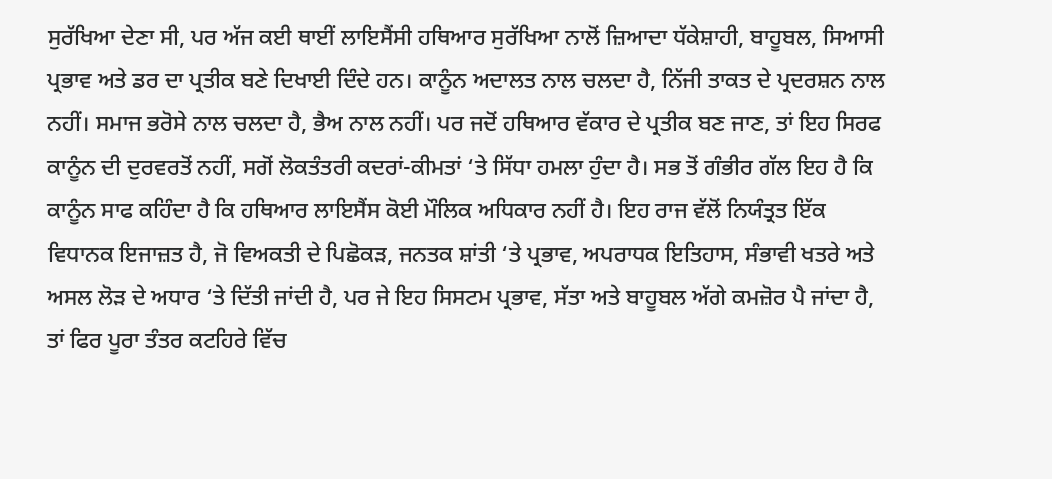ਸੁਰੱਖਿਆ ਦੇਣਾ ਸੀ, ਪਰ ਅੱਜ ਕਈ ਥਾਈਂ ਲਾਇਸੈਂਸੀ ਹਥਿਆਰ ਸੁਰੱਖਿਆ ਨਾਲੋਂ ਜ਼ਿਆਦਾ ਧੱਕੇਸ਼ਾਹੀ, ਬਾਹੂਬਲ, ਸਿਆਸੀ ਪ੍ਰਭਾਵ ਅਤੇ ਡਰ ਦਾ ਪ੍ਰਤੀਕ ਬਣੇ ਦਿਖਾਈ ਦਿੰਦੇ ਹਨ। ਕਾਨੂੰਨ ਅਦਾਲਤ ਨਾਲ ਚਲਦਾ ਹੈ, ਨਿੱਜੀ ਤਾਕਤ ਦੇ ਪ੍ਰਦਰਸ਼ਨ ਨਾਲ ਨਹੀਂ। ਸਮਾਜ ਭਰੋਸੇ ਨਾਲ ਚਲਦਾ ਹੈ, ਭੈਅ ਨਾਲ ਨਹੀਂ। ਪਰ ਜਦੋਂ ਹਥਿਆਰ ਵੱਕਾਰ ਦੇ ਪ੍ਰਤੀਕ ਬਣ ਜਾਣ, ਤਾਂ ਇਹ ਸਿਰਫ ਕਾਨੂੰਨ ਦੀ ਦੁਰਵਰਤੋਂ ਨਹੀਂ, ਸਗੋਂ ਲੋਕਤੰਤਰੀ ਕਦਰਾਂ-ਕੀਮਤਾਂ ‘ਤੇ ਸਿੱਧਾ ਹਮਲਾ ਹੁੰਦਾ ਹੈ। ਸਭ ਤੋਂ ਗੰਭੀਰ ਗੱਲ ਇਹ ਹੈ ਕਿ ਕਾਨੂੰਨ ਸਾਫ ਕਹਿੰਦਾ ਹੈ ਕਿ ਹਥਿਆਰ ਲਾਇਸੈਂਸ ਕੋਈ ਮੌਲਿਕ ਅਧਿਕਾਰ ਨਹੀਂ ਹੈ। ਇਹ ਰਾਜ ਵੱਲੋਂ ਨਿਯੰਤ੍ਰਤ ਇੱਕ ਵਿਧਾਨਕ ਇਜਾਜ਼ਤ ਹੈ, ਜੋ ਵਿਅਕਤੀ ਦੇ ਪਿਛੋਕੜ, ਜਨਤਕ ਸ਼ਾਂਤੀ ‘ਤੇ ਪ੍ਰਭਾਵ, ਅਪਰਾਧਕ ਇਤਿਹਾਸ, ਸੰਭਾਵੀ ਖਤਰੇ ਅਤੇ ਅਸਲ ਲੋੜ ਦੇ ਅਧਾਰ ‘ਤੇ ਦਿੱਤੀ ਜਾਂਦੀ ਹੈ, ਪਰ ਜੇ ਇਹ ਸਿਸਟਮ ਪ੍ਰਭਾਵ, ਸੱਤਾ ਅਤੇ ਬਾਹੂਬਲ ਅੱਗੇ ਕਮਜ਼ੋਰ ਪੈ ਜਾਂਦਾ ਹੈ, ਤਾਂ ਫਿਰ ਪੂਰਾ ਤੰਤਰ ਕਟਹਿਰੇ ਵਿੱਚ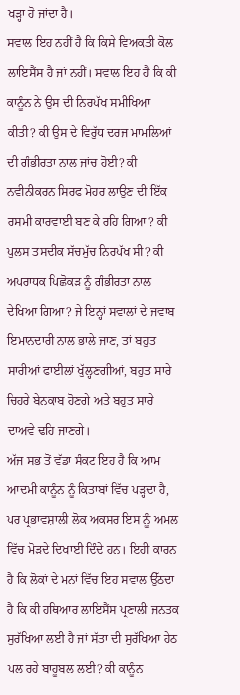ਖੜ੍ਹਾ ਹੋ ਜਾਂਦਾ ਹੈ।
ਸਵਾਲ ਇਹ ਨਹੀਂ ਹੈ ਕਿ ਕਿਸੇ ਵਿਅਕਤੀ ਕੋਲ ਲਾਇਸੈਂਸ ਹੈ ਜਾਂ ਨਹੀਂ। ਸਵਾਲ ਇਹ ਹੈ ਕਿ ਕੀ ਕਾਨੂੰਨ ਨੇ ਉਸ ਦੀ ਨਿਰਪੱਖ ਸਮੀਖਿਆ ਕੀਤੀ? ਕੀ ਉਸ ਦੇ ਵਿਰੁੱਧ ਦਰਜ ਮਾਮਲਿਆਂ ਦੀ ਗੰਭੀਰਤਾ ਨਾਲ ਜਾਂਚ ਹੋਈ? ਕੀ ਨਵੀਨੀਕਰਨ ਸਿਰਫ ਮੋਹਰ ਲਾਉਣ ਦੀ ਇੱਕ ਰਸਮੀ ਕਾਰਵਾਈ ਬਣ ਕੇ ਰਹਿ ਗਿਆ? ਕੀ ਪੁਲਸ ਤਸਦੀਕ ਸੱਚਮੁੱਚ ਨਿਰਪੱਖ ਸੀ? ਕੀ ਅਪਰਾਧਕ ਪਿਛੋਕੜ ਨੂੰ ਗੰਭੀਰਤਾ ਨਾਲ ਦੇਖਿਆ ਗਿਆ? ਜੇ ਇਨ੍ਹਾਂ ਸਵਾਲਾਂ ਦੇ ਜਵਾਬ ਇਮਾਨਦਾਰੀ ਨਾਲ ਭਾਲੇ ਜਾਣ, ਤਾਂ ਬਹੁਤ ਸਾਰੀਆਂ ਫਾਈਲਾਂ ਖੁੱਲ੍ਹਣਗੀਆਂ, ਬਹੁਤ ਸਾਰੇ ਚਿਹਰੇ ਬੇਨਕਾਬ ਹੋਣਗੇ ਅਤੇ ਬਹੁਤ ਸਾਰੇ ਦਾਅਵੇ ਢਹਿ ਜਾਣਗੇ।
ਅੱਜ ਸਭ ਤੋਂ ਵੱਡਾ ਸੰਕਟ ਇਹ ਹੈ ਕਿ ਆਮ ਆਦਮੀ ਕਾਨੂੰਨ ਨੂੰ ਕਿਤਾਬਾਂ ਵਿੱਚ ਪੜ੍ਹਦਾ ਹੈ, ਪਰ ਪ੍ਰਭਾਵਸ਼ਾਲੀ ਲੋਕ ਅਕਸਰ ਇਸ ਨੂੰ ਅਮਲ ਵਿੱਚ ਮੋੜਦੇ ਦਿਖਾਈ ਦਿੰਦੇ ਹਨ। ਇਹੀ ਕਾਰਨ ਹੈ ਕਿ ਲੋਕਾਂ ਦੇ ਮਨਾਂ ਵਿੱਚ ਇਹ ਸਵਾਲ ਉੱਠਦਾ ਹੈ ਕਿ ਕੀ ਹਥਿਆਰ ਲਾਇਸੈਂਸ ਪ੍ਰਣਾਲੀ ਜਨਤਕ ਸੁਰੱਖਿਆ ਲਈ ਹੈ ਜਾਂ ਸੱਤਾ ਦੀ ਸੁਰੱਖਿਆ ਹੇਠ ਪਲ ਰਹੇ ਬਾਹੂਬਲ ਲਈ? ਕੀ ਕਾਨੂੰਨ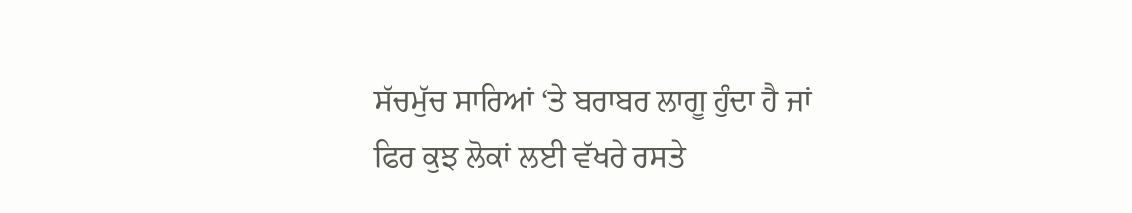ਸੱਚਮੁੱਚ ਸਾਰਿਆਂ ‘ਤੇ ਬਰਾਬਰ ਲਾਗੂ ਹੁੰਦਾ ਹੈ ਜਾਂ ਫਿਰ ਕੁਝ ਲੋਕਾਂ ਲਈ ਵੱਖਰੇ ਰਸਤੇ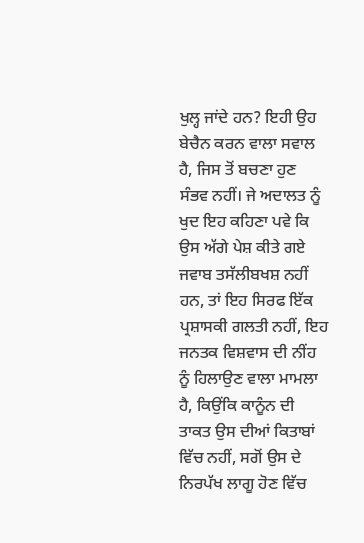ਖੁਲ੍ਹ ਜਾਂਦੇ ਹਨ? ਇਹੀ ਉਹ ਬੇਚੈਨ ਕਰਨ ਵਾਲਾ ਸਵਾਲ ਹੈ, ਜਿਸ ਤੋਂ ਬਚਣਾ ਹੁਣ ਸੰਭਵ ਨਹੀਂ। ਜੇ ਅਦਾਲਤ ਨੂੰ ਖੁਦ ਇਹ ਕਹਿਣਾ ਪਵੇ ਕਿ ਉਸ ਅੱਗੇ ਪੇਸ਼ ਕੀਤੇ ਗਏ ਜਵਾਬ ਤਸੱਲੀਬਖਸ਼ ਨਹੀਂ ਹਨ, ਤਾਂ ਇਹ ਸਿਰਫ ਇੱਕ ਪ੍ਰਸ਼ਾਸਕੀ ਗਲਤੀ ਨਹੀਂ, ਇਹ ਜਨਤਕ ਵਿਸ਼ਵਾਸ ਦੀ ਨੀਂਹ ਨੂੰ ਹਿਲਾਉਣ ਵਾਲਾ ਮਾਮਲਾ ਹੈ, ਕਿਉਂਕਿ ਕਾਨੂੰਨ ਦੀ ਤਾਕਤ ਉਸ ਦੀਆਂ ਕਿਤਾਬਾਂ ਵਿੱਚ ਨਹੀਂ, ਸਗੋਂ ਉਸ ਦੇ ਨਿਰਪੱਖ ਲਾਗੂ ਹੋਣ ਵਿੱਚ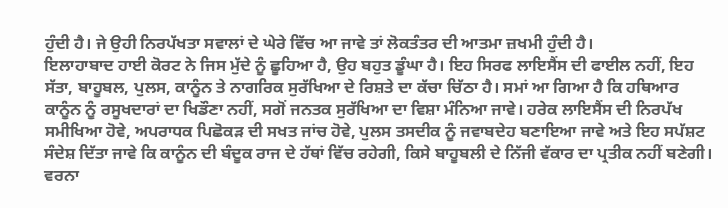ਹੁੰਦੀ ਹੈ। ਜੇ ਉਹੀ ਨਿਰਪੱਖਤਾ ਸਵਾਲਾਂ ਦੇ ਘੇਰੇ ਵਿੱਚ ਆ ਜਾਵੇ ਤਾਂ ਲੋਕਤੰਤਰ ਦੀ ਆਤਮਾ ਜ਼ਖਮੀ ਹੁੰਦੀ ਹੈ।
ਇਲਾਹਾਬਾਦ ਹਾਈ ਕੋਰਟ ਨੇ ਜਿਸ ਮੁੱਦੇ ਨੂੰ ਛੂਹਿਆ ਹੈ, ਉਹ ਬਹੁਤ ਡੂੰਘਾ ਹੈ। ਇਹ ਸਿਰਫ ਲਾਇਸੈਂਸ ਦੀ ਫਾਈਲ ਨਹੀਂ, ਇਹ ਸੱਤਾ, ਬਾਹੂਬਲ, ਪੁਲਸ, ਕਾਨੂੰਨ ਤੇ ਨਾਗਰਿਕ ਸੁਰੱਖਿਆ ਦੇ ਰਿਸ਼ਤੇ ਦਾ ਕੱਚਾ ਚਿੱਠਾ ਹੈ। ਸਮਾਂ ਆ ਗਿਆ ਹੈ ਕਿ ਹਥਿਆਰ ਕਾਨੂੰਨ ਨੂੰ ਰਸੂਖਦਾਰਾਂ ਦਾ ਖਿਡੌਣਾ ਨਹੀਂ, ਸਗੋਂ ਜਨਤਕ ਸੁਰੱਖਿਆ ਦਾ ਵਿਸ਼ਾ ਮੰਨਿਆ ਜਾਵੇ। ਹਰੇਕ ਲਾਇਸੈਂਸ ਦੀ ਨਿਰਪੱਖ ਸਮੀਖਿਆ ਹੋਵੇ, ਅਪਰਾਧਕ ਪਿਛੋਕੜ ਦੀ ਸਖਤ ਜਾਂਚ ਹੋਵੇ, ਪੁਲਸ ਤਸਦੀਕ ਨੂੰ ਜਵਾਬਦੇਹ ਬਣਾਇਆ ਜਾਵੇ ਅਤੇ ਇਹ ਸਪੱਸ਼ਟ ਸੰਦੇਸ਼ ਦਿੱਤਾ ਜਾਵੇ ਕਿ ਕਾਨੂੰਨ ਦੀ ਬੰਦੂਕ ਰਾਜ ਦੇ ਹੱਥਾਂ ਵਿੱਚ ਰਹੇਗੀ, ਕਿਸੇ ਬਾਹੂਬਲੀ ਦੇ ਨਿੱਜੀ ਵੱਕਾਰ ਦਾ ਪ੍ਰਤੀਕ ਨਹੀਂ ਬਣੇਗੀ। ਵਰਨਾ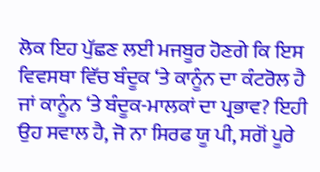ਲੋਕ ਇਹ ਪੁੱਛਣ ਲਈ ਮਜਬੂਰ ਹੋਣਗੇ ਕਿ ਇਸ ਵਿਵਸਥਾ ਵਿੱਚ ਬੰਦੂਕ ‘ਤੇ ਕਾਨੂੰਨ ਦਾ ਕੰਟਰੋਲ ਹੈ ਜਾਂ ਕਾਨੂੰਨ ‘ਤੇ ਬੰਦੂਕ-ਮਾਲਕਾਂ ਦਾ ਪ੍ਰਭਾਵ? ਇਹੀ ਉਹ ਸਵਾਲ ਹੈ, ਜੋ ਨਾ ਸਿਰਫ ਯੂ ਪੀ, ਸਗੋਂ ਪੂਰੇ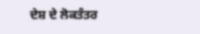ਦੇਸ਼ ਦੇ ਲੋਕਤੰਤਰ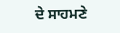ਦੇ ਸਾਹਮਣੇ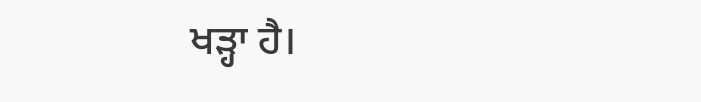ਖੜ੍ਹਾ ਹੈ।